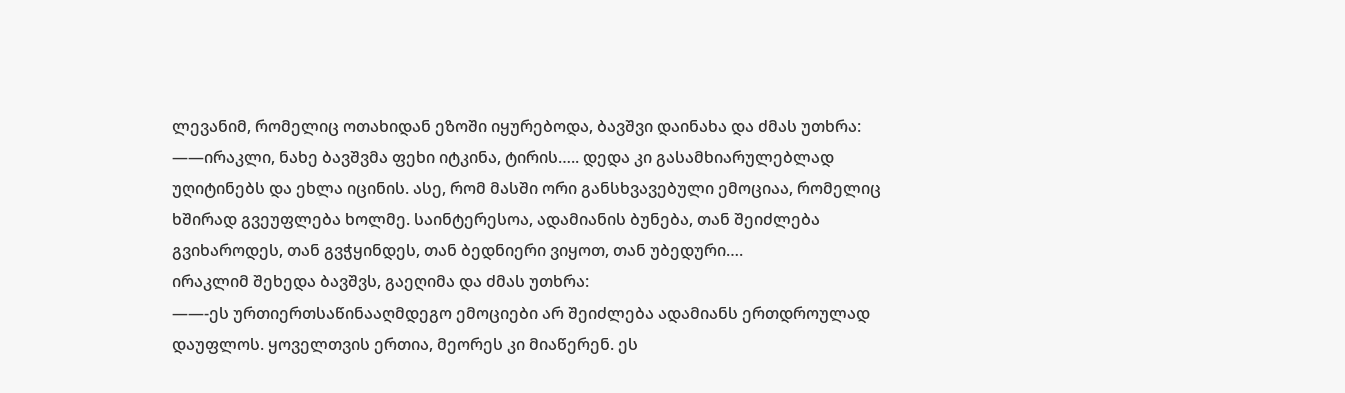ლევანიმ, რომელიც ოთახიდან ეზოში იყურებოდა, ბავშვი დაინახა და ძმას უთხრა:
——ირაკლი, ნახე ბავშვმა ფეხი იტკინა, ტირის….. დედა კი გასამხიარულებლად უღიტინებს და ეხლა იცინის. ასე, რომ მასში ორი განსხვავებული ემოციაა, რომელიც ხშირად გვეუფლება ხოლმე. საინტერესოა, ადამიანის ბუნება, თან შეიძლება გვიხაროდეს, თან გვჭყინდეს, თან ბედნიერი ვიყოთ, თან უბედური….
ირაკლიმ შეხედა ბავშვს, გაეღიმა და ძმას უთხრა:
——-ეს ურთიერთსაწინააღმდეგო ემოციები არ შეიძლება ადამიანს ერთდროულად დაუფლოს. ყოველთვის ერთია, მეორეს კი მიაწერენ. ეს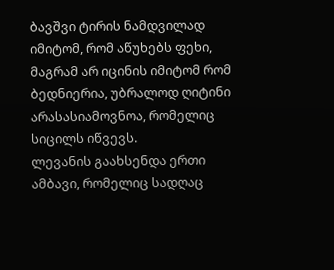ბავშვი ტირის ნამდვილად იმიტომ, რომ აწუხებს ფეხი, მაგრამ არ იცინის იმიტომ რომ ბედნიერია, უბრალოდ ღიტინი არასასიამოვნოა, რომელიც სიცილს იწვევს.
ლევანის გაახსენდა ერთი ამბავი, რომელიც სადღაც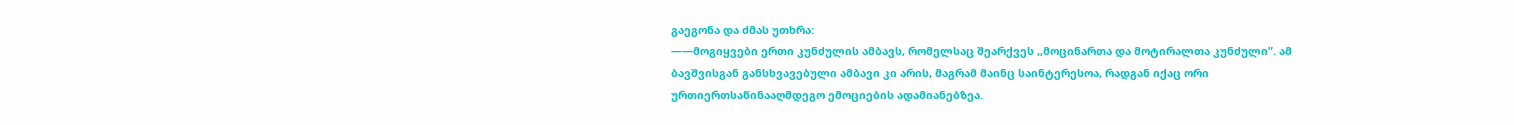გაეგონა და ძმას უთხრა:
——მოგიყვები ერთი კუნძულის ამბავს, რომელსაც შეარქვეს ,,მოცინართა და მოტირალთა კუნძული”. ამ ბავშვისგან განსხვავებული ამბავი კი არის, მაგრამ მაინც საინტერესოა, რადგან იქაც ორი ურთიერთსაწინააღმდეგო ემოციების ადამიანებზეა.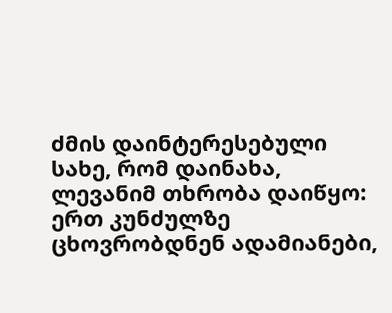ძმის დაინტერესებული სახე, რომ დაინახა, ლევანიმ თხრობა დაიწყო: ერთ კუნძულზე ცხოვრობდნენ ადამიანები,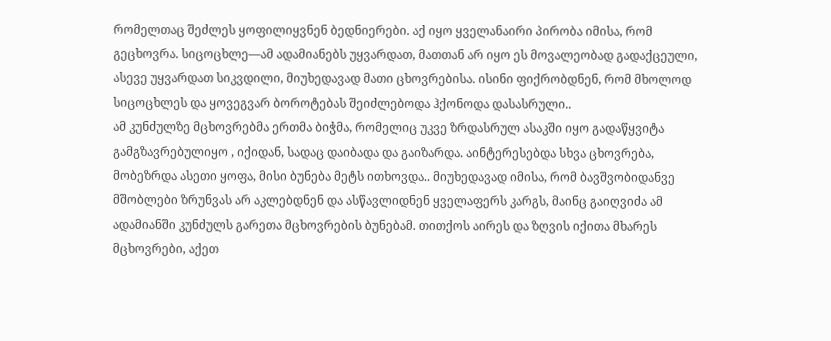რომელთაც შეძლეს ყოფილიყვნენ ბედნიერები. აქ იყო ყველანაირი პირობა იმისა, რომ გეცხოვრა. სიცოცხლე—ამ ადამიანებს უყვარდათ, მათთან არ იყო ეს მოვალეობად გადაქცეული, ასევე უყვარდათ სიკვდილი, მიუხედავად მათი ცხოვრებისა. ისინი ფიქრობდნენ, რომ მხოლოდ სიცოცხლეს და ყოვეგვარ ბოროტებას შეიძლებოდა ჰქონოდა დასასრული..
ამ კუნძულზე მცხოვრებმა ერთმა ბიჭმა, რომელიც უკვე ზრდასრულ ასაკში იყო გადაწყვიტა გამგზავრებულიყო , იქიდან, სადაც დაიბადა და გაიზარდა. აინტერესებდა სხვა ცხოვრება, მობეზრდა ასეთი ყოფა, მისი ბუნება მეტს ითხოვდა.. მიუხედავად იმისა, რომ ბავშვობიდანვე მშობლები ზრუნვას არ აკლებდნენ და ასწავლიდნენ ყველაფერს კარგს, მაინც გაიღვიძა ამ ადამიანში კუნძულს გარეთა მცხოვრების ბუნებამ. თითქოს აირეს და ზღვის იქითა მხარეს მცხოვრები, აქეთ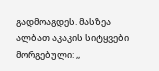გადმოაგდეს. მასზეა ალბათ აკაკის სიტყვები მორგებული: ,,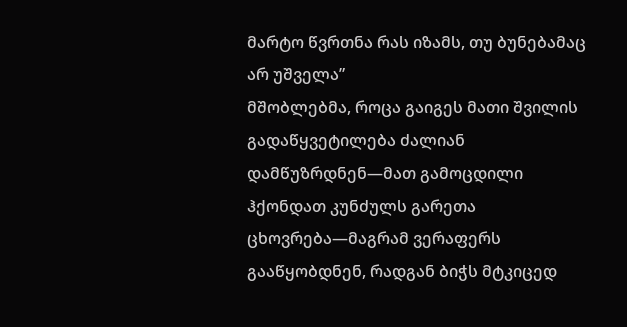მარტო წვრთნა რას იზამს, თუ ბუნებამაც არ უშველა”
მშობლებმა, როცა გაიგეს მათი შვილის გადაწყვეტილება ძალიან დამწუზრდნენ—მათ გამოცდილი ჰქონდათ კუნძულს გარეთა ცხოვრება—მაგრამ ვერაფერს გააწყობდნენ, რადგან ბიჭს მტკიცედ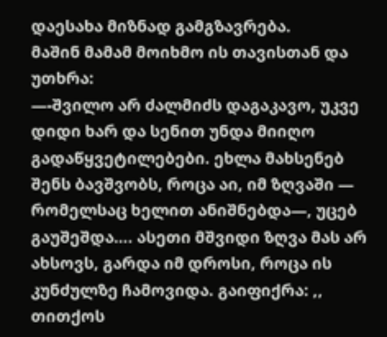დაესახა მიზნად გამგზავრება.
მაშინ მამამ მოიხმო ის თავისთან და უთხრა:
—-შვილო არ ძალმიძს დაგაკავო, უკვე დიდი ხარ და სენით უნდა მიიღო გადაწყვეტილებები. ეხლა მახსენებ შენს ბავშვობს, როცა აი, იმ ზღვაში — რომელსაც ხელით ანიშნებდა—, უცებ გაუშეშდა…. ასეთი მშვიდი ზღვა მას არ ახსოვს, გარდა იმ დროსი, როცა ის კუნძულზე ჩამოვიდა. გაიფიქრა: ,, თითქოს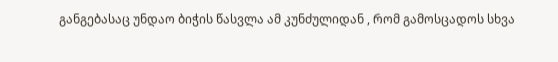განგებასაც უნდაო ბიჭის წასვლა ამ კუნძულიდან , რომ გამოსცადოს სხვა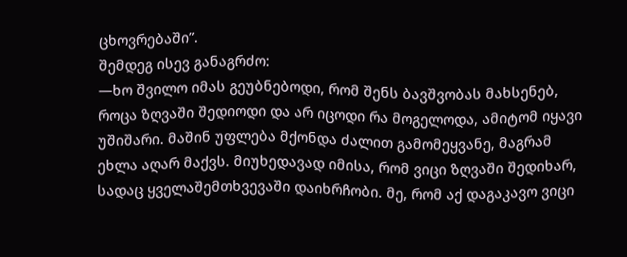ცხოვრებაში”.
შემდეგ ისევ განაგრძო:
—ხო შვილო იმას გეუბნებოდი, რომ შენს ბავშვობას მახსენებ, როცა ზღვაში შედიოდი და არ იცოდი რა მოგელოდა, ამიტომ იყავი უშიშარი. მაშინ უფლება მქონდა ძალით გამომეყვანე, მაგრამ ეხლა აღარ მაქვს. მიუხედავად იმისა, რომ ვიცი ზღვაში შედიხარ, სადაც ყველაშემთხვევაში დაიხრჩობი. მე, რომ აქ დაგაკავო ვიცი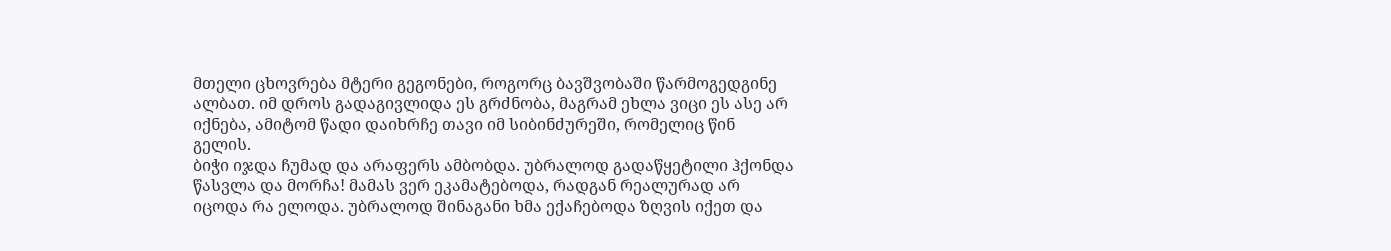მთელი ცხოვრება მტერი გეგონები, როგორც ბავშვობაში წარმოგედგინე ალბათ. იმ დროს გადაგივლიდა ეს გრძნობა, მაგრამ ეხლა ვიცი ეს ასე არ იქნება, ამიტომ წადი დაიხრჩე თავი იმ სიბინძურეში, რომელიც წინ გელის.
ბიჭი იჯდა ჩუმად და არაფერს ამბობდა. უბრალოდ გადაწყეტილი ჰქონდა წასვლა და მორჩა! მამას ვერ ეკამატებოდა, რადგან რეალურად არ იცოდა რა ელოდა. უბრალოდ შინაგანი ხმა ექაჩებოდა ზღვის იქეთ და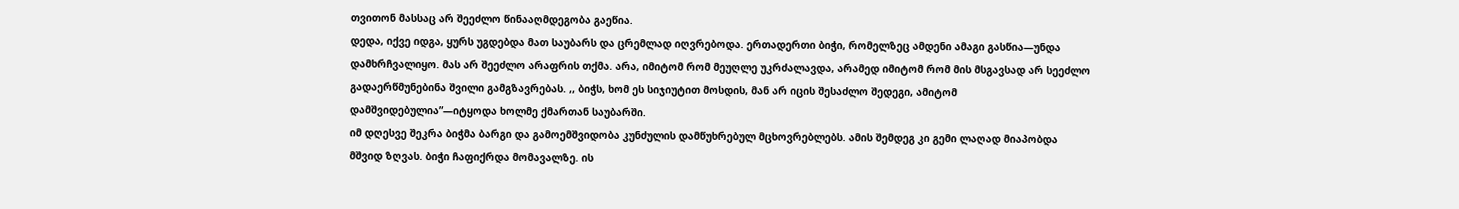თვითონ მასსაც არ შეეძლო წინააღმდეგობა გაეწია.
დედა, იქვე იდგა, ყურს უგდებდა მათ საუბარს და ცრემლად იღვრებოდა. ერთადერთი ბიჭი, რომელზეც ამდენი ამაგი გასწია—უნდა დამხრჩვალიყო. მას არ შეეძლო არაფრის თქმა. არა, იმიტომ რომ მეუღლე უკრძალავდა, არამედ იმიტომ რომ მის მსგავსად არ სეეძლო გადაერწმუნებინა შვილი გამგზავრებას. ,, ბიჭს, ხომ ეს სიჯიუტით მოსდის, მან არ იცის შესაძლო შედეგი, ამიტომ დამშვიდებულია”—იტყოდა ხოლმე ქმართან საუბარში.
იმ დღესვე შეკრა ბიჭმა ბარგი და გამოემშვიდობა კუნძულის დამწუხრებულ მცხოვრებლებს. ამის შემდეგ კი გემი ლაღად მიაპობდა მშვიდ ზღვას. ბიჭი ჩაფიქრდა მომავალზე. ის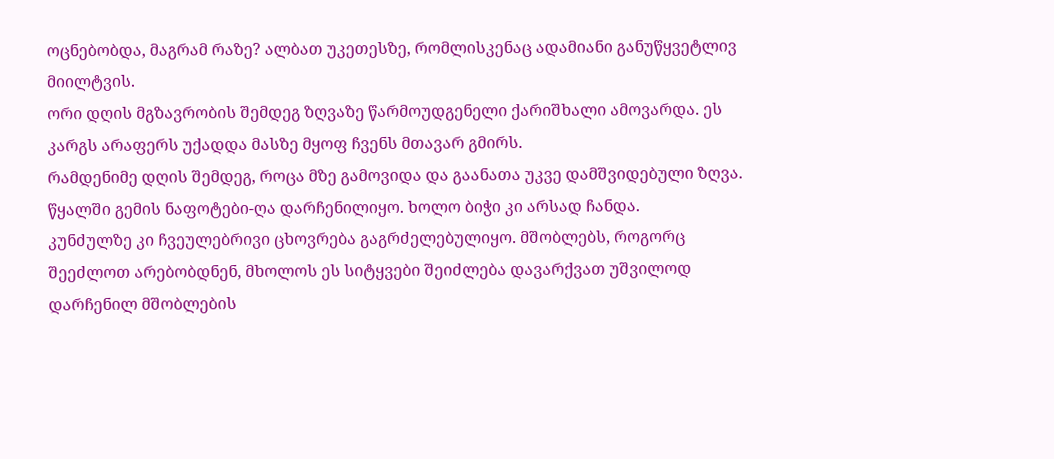ოცნებობდა, მაგრამ რაზე? ალბათ უკეთესზე, რომლისკენაც ადამიანი განუწყვეტლივ მიილტვის.
ორი დღის მგზავრობის შემდეგ ზღვაზე წარმოუდგენელი ქარიშხალი ამოვარდა. ეს კარგს არაფერს უქადდა მასზე მყოფ ჩვენს მთავარ გმირს.
რამდენიმე დღის შემდეგ, როცა მზე გამოვიდა და გაანათა უკვე დამშვიდებული ზღვა. წყალში გემის ნაფოტები-ღა დარჩენილიყო. ხოლო ბიჭი კი არსად ჩანდა.
კუნძულზე კი ჩვეულებრივი ცხოვრება გაგრძელებულიყო. მშობლებს, როგორც შეეძლოთ არებობდნენ, მხოლოს ეს სიტყვები შეიძლება დავარქვათ უშვილოდ დარჩენილ მშობლების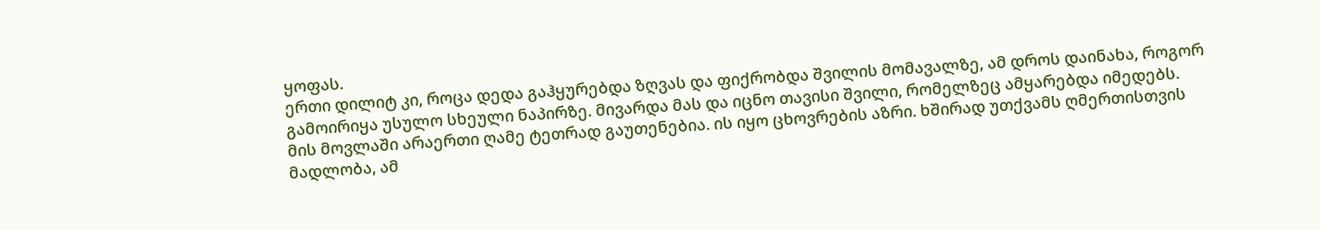ყოფას.
ერთი დილიტ კი, როცა დედა გაჰყურებდა ზღვას და ფიქრობდა შვილის მომავალზე, ამ დროს დაინახა, როგორ გამოირიყა უსულო სხეული ნაპირზე. მივარდა მას და იცნო თავისი შვილი, რომელზეც ამყარებდა იმედებს. მის მოვლაში არაერთი ღამე ტეთრად გაუთენებია. ის იყო ცხოვრების აზრი. ხშირად უთქვამს ღმერთისთვის მადლობა, ამ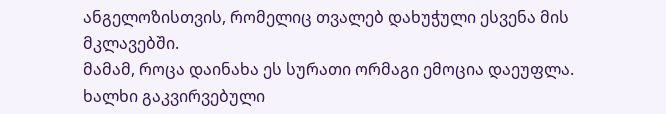ანგელოზისთვის, რომელიც თვალებ დახუჭული ესვენა მის მკლავებში.
მამამ, როცა დაინახა ეს სურათი ორმაგი ემოცია დაეუფლა. ხალხი გაკვირვებული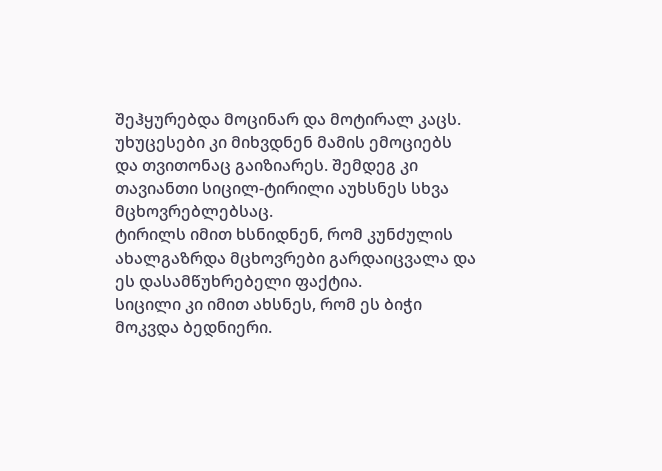შეჰყურებდა მოცინარ და მოტირალ კაცს. უხუცესები კი მიხვდნენ მამის ემოციებს და თვითონაც გაიზიარეს. შემდეგ კი თავიანთი სიცილ-ტირილი აუხსნეს სხვა მცხოვრებლებსაც.
ტირილს იმით ხსნიდნენ, რომ კუნძულის ახალგაზრდა მცხოვრები გარდაიცვალა და ეს დასამწუხრებელი ფაქტია.
სიცილი კი იმით ახსნეს, რომ ეს ბიჭი მოკვდა ბედნიერი.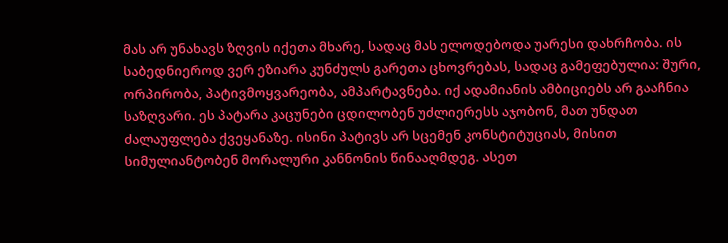მას არ უნახავს ზღვის იქეთა მხარე, სადაც მას ელოდებოდა უარესი დახრჩობა. ის საბედნიეროდ ვერ ეზიარა კუნძულს გარეთა ცხოვრებას, სადაც გამეფებულია: შური, ორპირობა, პატივმოყვარეობა, ამპარტავნება. იქ ადამიანის ამბიციებს არ გააჩნია საზღვარი. ეს პატარა კაცუნები ცდილობენ უძლიერესს აჯობონ, მათ უნდათ ძალაუფლება ქვეყანაზე. ისინი პატივს არ სცემენ კონსტიტუციას, მისით სიმულიანტობენ მორალური კანნონის წინააღმდეგ. ასეთ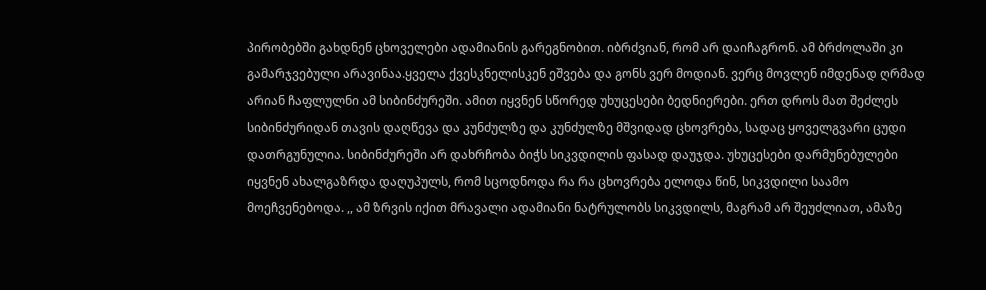პირობებში გახდნენ ცხოველები ადამიანის გარეგნობით. იბრძვიან, რომ არ დაიჩაგრონ. ამ ბრძოლაში კი გამარჯვებული არავინაა.ყველა ქვესკნელისკენ ეშვება და გონს ვერ მოდიან. ვერც მოვლენ იმდენად ღრმად არიან ჩაფლულნი ამ სიბინძურეში. ამით იყვნენ სწორედ უხუცესები ბედნიერები. ერთ დროს მათ შეძლეს სიბინძურიდან თავის დაღწევა და კუნძულზე და კუნძულზე მშვიდად ცხოვრება, სადაც ყოველგვარი ცუდი დათრგუნულია. სიბინძურეში არ დახრჩობა ბიჭს სიკვდილის ფასად დაუჯდა. უხუცესები დარმუნებულები იყვნენ ახალგაზრდა დაღუპულს, რომ სცოდნოდა რა რა ცხოვრება ელოდა წინ, სიკვდილი საამო მოეჩვენებოდა. ,, ამ ზრვის იქით მრავალი ადამიანი ნატრულობს სიკვდილს, მაგრამ არ შეუძლიათ, ამაზე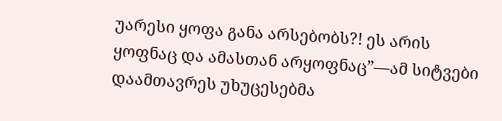უარესი ყოფა განა არსებობს?! ეს არის ყოფნაც და ამასთან არყოფნაც”—ამ სიტვები დაამთავრეს უხუცესებმა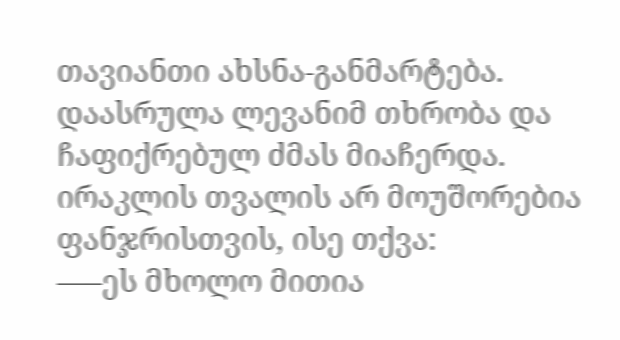თავიანთი ახსნა-განმარტება.
დაასრულა ლევანიმ თხრობა და ჩაფიქრებულ ძმას მიაჩერდა.
ირაკლის თვალის არ მოუშორებია ფანჯრისთვის, ისე თქვა:
—–ეს მხოლო მითია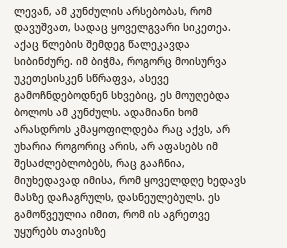ლევან, ამ კუნძულის არსებობას, რომ დავუშვათ, სადაც ყოველგვარი სიკეთეა. აქაც წლების შემდეგ წალეკავდა სიბინძურე. იმ ბიჭმა, როგორც მოისურვა უკეთესისკენ სწრაფვა, ასევე გამოჩნდებოდნენ სხვებიც, ეს მოუღებდა ბოლოს ამ კუნძულს. ადამიანი ხომ არასდროს კმაყოფილდება რაც აქვს, არ უხარია როგორიც არის, არ აფასებს იმ შესაძლებლობებს, რაც გააჩნია, მიუხედავად იმისა, რომ ყოველდღე ხედავს მასზე დაჩაგრულს, დასნეულებულს. ეს გამოწვეულია იმით, რომ ის აგრეთვე უყურებს თავისზე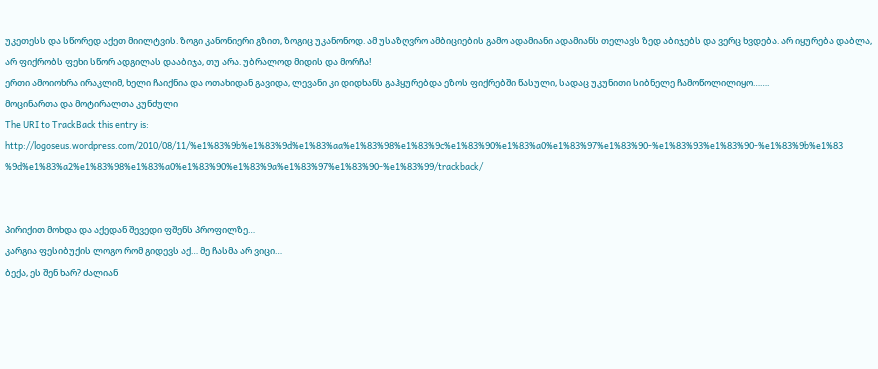უკეთესს და სწორედ აქეთ მიილტვის. ზოგი კანონიერი გზით, ზოგიც უკანონოდ. ამ უსაზღვრო ამბიციების გამო ადამიანი ადამიანს თელავს ზედ აბიჯებს და ვერც ხვდება. არ იყურება დაბლა, არ ფიქრობს ფეხი სწორ ადგილას დააბიჯა, თუ არა. უბრალოდ მიდის და მორჩა!
ერთი ამოიოხრა ირაკლიმ, ხელი ჩაიქნია და ოთახიდან გავიდა, ლევანი კი დიდხანს გაჰყურებდა ეზოს ფიქრებში წასული, სადაც უკუნითი სიბნელე ჩამოწოლილიყო…….
მოცინართა და მოტირალთა კუნძული
The URI to TrackBack this entry is: http://logoseus.wordpress.com/2010/08/11/%e1%83%9b%e1%83%9d%e1%83%aa%e1%83%98%e1%83%9c%e1%83%90%e1%83%a0%e1%83%97%e1%83%90-%e1%83%93%e1%83%90-%e1%83%9b%e1%83%9d%e1%83%a2%e1%83%98%e1%83%a0%e1%83%90%e1%83%9a%e1%83%97%e1%83%90-%e1%83%99/trackback/


პირიქით მოხდა და აქედან შევედი ფშენს პროფილზე…
კარგია ფესიბუქის ლოგო რომ გიდევს აქ… მე ჩასმა არ ვიცი…
ბექა, ეს შენ ხარ? ძალიან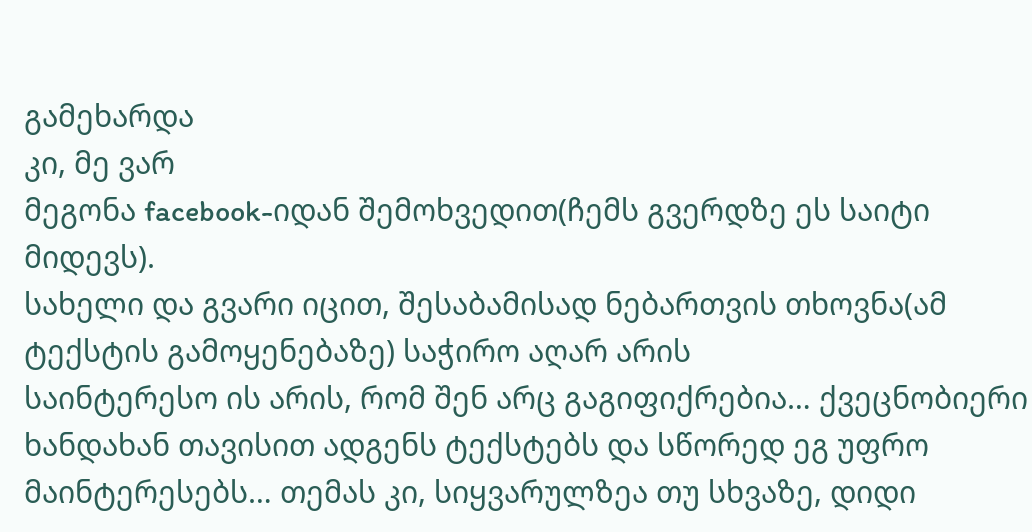გამეხარდა
კი, მე ვარ
მეგონა facebook-იდან შემოხვედით(ჩემს გვერდზე ეს საიტი მიდევს).
სახელი და გვარი იცით, შესაბამისად ნებართვის თხოვნა(ამ ტექსტის გამოყენებაზე) საჭირო აღარ არის
საინტერესო ის არის, რომ შენ არც გაგიფიქრებია… ქვეცნობიერი ხანდახან თავისით ადგენს ტექსტებს და სწორედ ეგ უფრო მაინტერესებს… თემას კი, სიყვარულზეა თუ სხვაზე, დიდი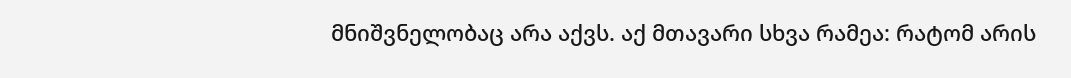მნიშვნელობაც არა აქვს. აქ მთავარი სხვა რამეა: რატომ არის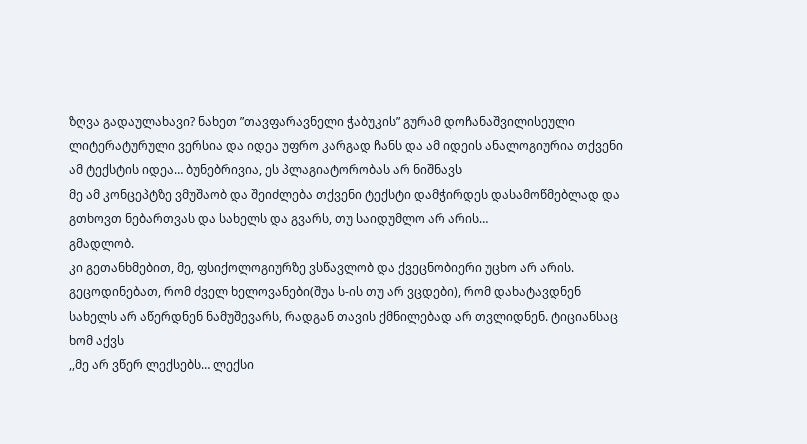ზღვა გადაულახავი? ნახეთ ”თავფარავნელი ჭაბუკის” გურამ დოჩანაშვილისეული ლიტერატურული ვერსია და იდეა უფრო კარგად ჩანს და ამ იდეის ანალოგიურია თქვენი ამ ტექსტის იდეა… ბუნებრივია, ეს პლაგიატორობას არ ნიშნავს
მე ამ კონცეპტზე ვმუშაობ და შეიძლება თქვენი ტექსტი დამჭირდეს დასამოწმებლად და გთხოვთ ნებართვას და სახელს და გვარს, თუ საიდუმლო არ არის…
გმადლობ.
კი გეთანხმებით, მე, ფსიქოლოგიურზე ვსწავლობ და ქვეცნობიერი უცხო არ არის. გეცოდინებათ, რომ ძველ ხელოვანები(შუა ს-ის თუ არ ვცდები), რომ დახატავდნენ სახელს არ აწერდნენ ნამუშევარს, რადგან თავის ქმნილებად არ თვლიდნენ. ტიციანსაც ხომ აქვს
,,მე არ ვწერ ლექსებს… ლექსი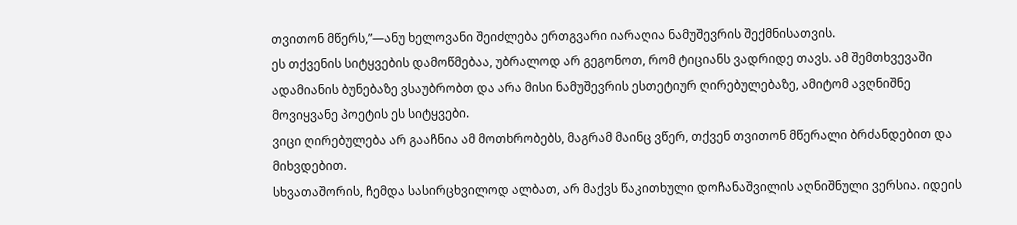თვითონ მწერს,”—ანუ ხელოვანი შეიძლება ერთგვარი იარაღია ნამუშევრის შექმნისათვის.
ეს თქვენის სიტყვების დამოწმებაა, უბრალოდ არ გეგონოთ, რომ ტიციანს ვადრიდე თავს. ამ შემთხვევაში ადამიანის ბუნებაზე ვსაუბრობთ და არა მისი ნამუშევრის ესთეტიურ ღირებულებაზე, ამიტომ ავღნიშნე მოვიყვანე პოეტის ეს სიტყვები.
ვიცი ღირებულება არ გააჩნია ამ მოთხრობებს, მაგრამ მაინც ვწერ, თქვენ თვითონ მწერალი ბრძანდებით და მიხვდებით.
სხვათაშორის, ჩემდა სასირცხვილოდ ალბათ, არ მაქვს წაკითხული დოჩანაშვილის აღნიშნული ვერსია. იდეის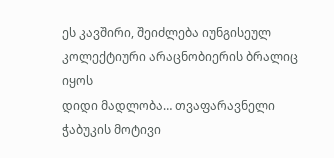ეს კავშირი, შეიძლება იუნგისეულ კოლექტიური არაცნობიერის ბრალიც იყოს
დიდი მადლობა… თვაფარავნელი ჭაბუკის მოტივი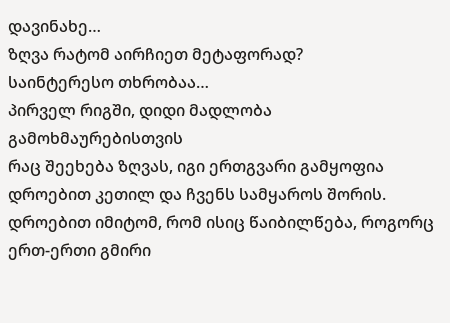დავინახე…
ზღვა რატომ აირჩიეთ მეტაფორად?
საინტერესო თხრობაა…
პირველ რიგში, დიდი მადლობა გამოხმაურებისთვის
რაც შეეხება ზღვას, იგი ერთგვარი გამყოფია დროებით კეთილ და ჩვენს სამყაროს შორის. დროებით იმიტომ, რომ ისიც წაიბილწება, როგორც ერთ-ერთი გმირი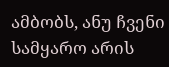ამბობს, ანუ ჩვენი სამყარო არის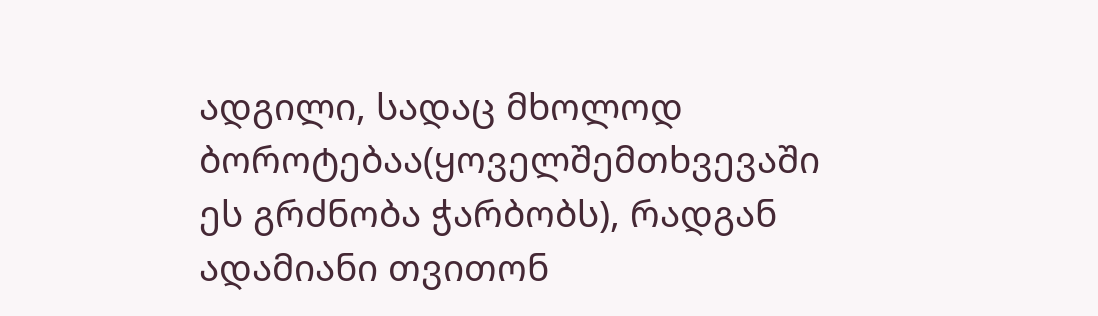ადგილი, სადაც მხოლოდ ბოროტებაა(ყოველშემთხვევაში ეს გრძნობა ჭარბობს), რადგან ადამიანი თვითონ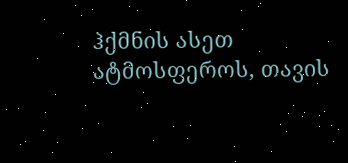ჰქმნის ასეთ ატმოსფეროს, თავის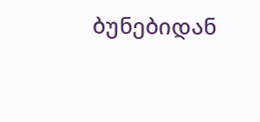ბუნებიდან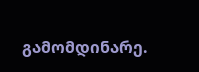გამომდინარე.